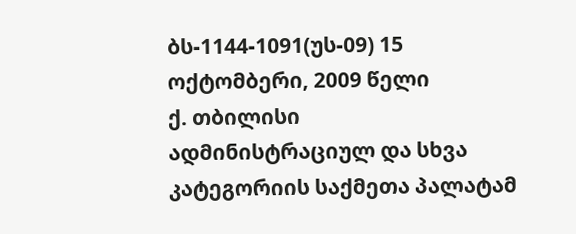ბს-1144-1091(უს-09) 15 ოქტომბერი, 2009 წელი
ქ. თბილისი
ადმინისტრაციულ და სხვა კატეგორიის საქმეთა პალატამ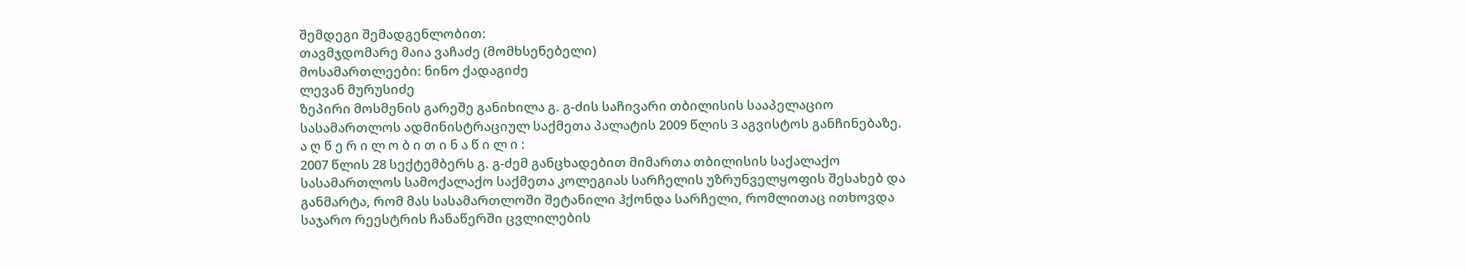შემდეგი შემადგენლობით:
თავმჯდომარე მაია ვაჩაძე (მომხსენებელი)
მოსამართლეები: ნინო ქადაგიძე
ლევან მურუსიძე
ზეპირი მოსმენის გარეშე განიხილა გ. გ-ძის საჩივარი თბილისის სააპელაციო სასამართლოს ადმინისტრაციულ საქმეთა პალატის 2009 წლის 3 აგვისტოს განჩინებაზე.
ა ღ წ ე რ ი ლ ო ბ ი თ ი ნ ა წ ი ლ ი :
2007 წლის 28 სექტემბერს გ. გ-ძემ განცხადებით მიმართა თბილისის საქალაქო სასამართლოს სამოქალაქო საქმეთა კოლეგიას სარჩელის უზრუნველყოფის შესახებ და განმარტა, რომ მას სასამართლოში შეტანილი ჰქონდა სარჩელი, რომლითაც ითხოვდა საჯარო რეესტრის ჩანაწერში ცვლილების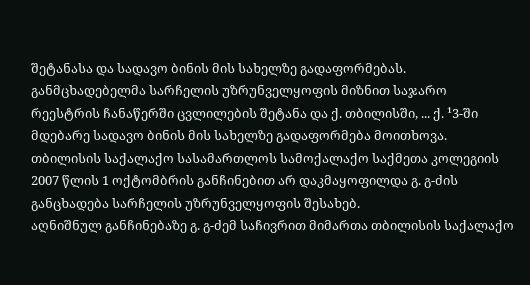შეტანასა და სადავო ბინის მის სახელზე გადაფორმებას. განმცხადებელმა სარჩელის უზრუნველყოფის მიზნით საჯარო რეესტრის ჩანაწერში ცვლილების შეტანა და ქ. თბილისში, ... ქ. ¹3-ში მდებარე სადავო ბინის მის სახელზე გადაფორმება მოითხოვა.
თბილისის საქალაქო სასამართლოს სამოქალაქო საქმეთა კოლეგიის 2007 წლის 1 ოქტომბრის განჩინებით არ დაკმაყოფილდა გ. გ-ძის განცხადება სარჩელის უზრუნველყოფის შესახებ.
აღნიშნულ განჩინებაზე გ. გ-ძემ საჩივრით მიმართა თბილისის საქალაქო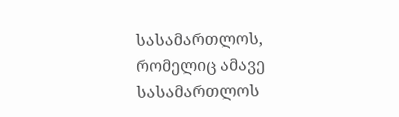სასამართლოს, რომელიც ამავე სასამართლოს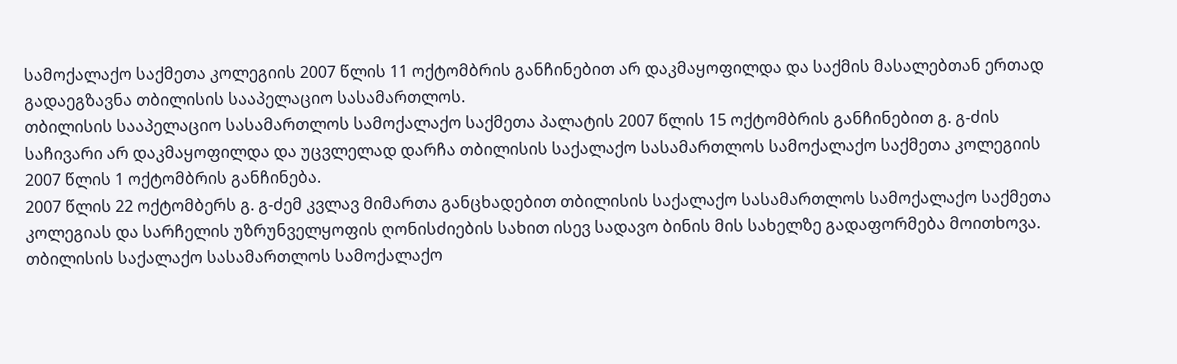სამოქალაქო საქმეთა კოლეგიის 2007 წლის 11 ოქტომბრის განჩინებით არ დაკმაყოფილდა და საქმის მასალებთან ერთად გადაეგზავნა თბილისის სააპელაციო სასამართლოს.
თბილისის სააპელაციო სასამართლოს სამოქალაქო საქმეთა პალატის 2007 წლის 15 ოქტომბრის განჩინებით გ. გ-ძის საჩივარი არ დაკმაყოფილდა და უცვლელად დარჩა თბილისის საქალაქო სასამართლოს სამოქალაქო საქმეთა კოლეგიის 2007 წლის 1 ოქტომბრის განჩინება.
2007 წლის 22 ოქტომბერს გ. გ-ძემ კვლავ მიმართა განცხადებით თბილისის საქალაქო სასამართლოს სამოქალაქო საქმეთა კოლეგიას და სარჩელის უზრუნველყოფის ღონისძიების სახით ისევ სადავო ბინის მის სახელზე გადაფორმება მოითხოვა.
თბილისის საქალაქო სასამართლოს სამოქალაქო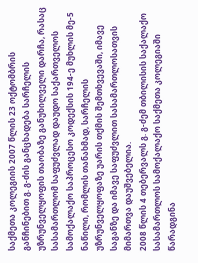საქმეთა კოლეგიის 2007 წლის 23 ოქტომბრის განჩინებით გ. გ-ძის განცხადება სარჩელის უზრუნველყოფის თაობაზე განუხილველი დარჩა, რასაც სასამართლომ საფუძვლად დაუდო საქართველოს სამოქალაქო საპროცესო კოდექსის 194-ე მუხლის მე-5 ნაწილი, რომლის თანახმად, სარჩელის უზრუნველყოფაზე უარის თქმის შემთხვევაში, იმავე საგანზე და იმავე საფუძვლით სასამართლოსათვის მიმართვა დაუშვებელია.
2008 წლის 4 თებერვალს გ. გ-ძემ თბილისის საქალაქო სასამართლოს სამოქალაქო საქმეთა კოლეგიაში წარადგინა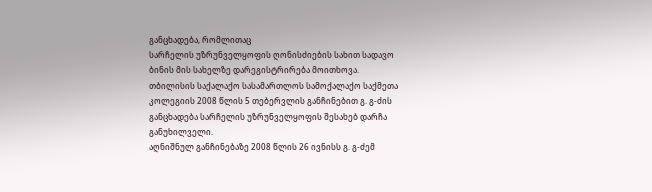განცხადება, რომლითაც
სარჩელის უზრუნველყოფის ღონისძიების სახით სადავო ბინის მის სახელზე დარეგისტრირება მოითხოვა.
თბილისის საქალაქო სასამართლოს სამოქალაქო საქმეთა კოლეგიის 2008 წლის 5 თებერვლის განჩინებით გ. გ-ძის განცხადება სარჩელის უზრუნველყოფის შესახებ დარჩა განუხილველი.
აღნიშნულ განჩინებაზე 2008 წლის 26 ივნისს გ. გ-ძემ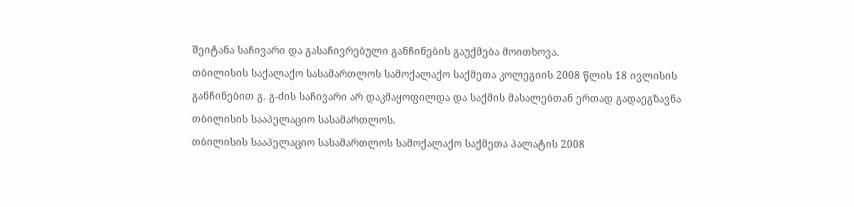შეიტანა საჩივარი და გასაჩივრებული განჩინების გაუქმება მოითხოვა.
თბილისის საქალაქო სასამართლოს სამოქალაქო საქმეთა კოლეგიის 2008 წლის 18 ივლისის განჩინებით გ. გ-ძის საჩივარი არ დაკმაყოფილდა და საქმის მასალებთან ერთად გადაეგზავნა თბილისის სააპელაციო სასამართლოს.
თბილისის სააპელაციო სასამართლოს სამოქალაქო საქმეთა პალატის 2008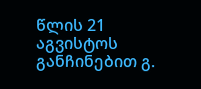წლის 21 აგვისტოს განჩინებით გ.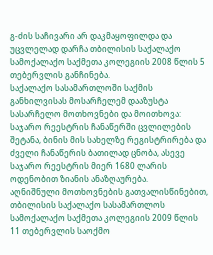გ-ძის საჩივარი არ დაკმაყოფილდა და უცვლელად დარჩა თბილისის საქალაქო სამოქალაქო საქმეთა კოლეგიის 2008 წლის 5 თებერვლის განჩინება.
საქალაქო სასამართლოში საქმის განხილვისას მოსარჩელემ დააზუსტა სასარჩელო მოთხოვნები და მოითხოვა: საჯარო რეესტრის ჩანაწერში ცვლილების შეტანა, ბინის მის სახელზე რეგისტრირება და ძველი ჩანაწერის ბათილად ცნობა, ასევე საჯარო რეესტრის მიერ 1680 ლარის ოდენობით ზიანის ანაზღაურება.
აღნიშნული მოთხოვნების გათვალისწინებით, თბილისის საქალაქო სასამართლოს სამოქალაქო საქმეთა კოლეგიის 2009 წლის 11 თებერვლის საოქმო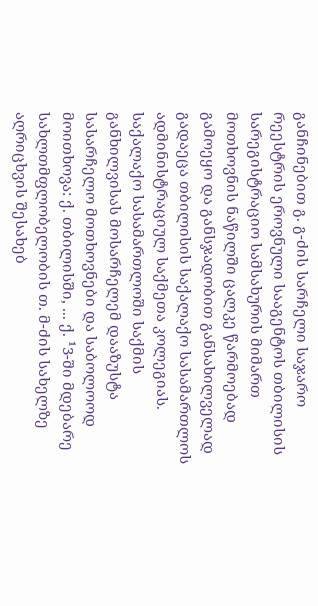განჩინებით გ. გ-ძის სარჩელი საჯარო რეესტრის ეროვნული სააგენტოს თბილისის სარეგისტრაციო სამსახურის მიმართ მოთხოვნის ნაწილში ცალკე წარმოებად გამოეყო და განსჯადობით განსახილველად გადაეცა თბილისის საქალაქო სასამართლოს ადმინისტრაციულ საქმეთა კოლეგიას.
საქალაქო სასამართლოში საქმის განხილვისას მოსარჩელემ დააზუსტა სასარჩელო მოთხოვნები და საბოლოოდ მოითხოვა: ქ. თბილისში, ... ქ. ¹3-ში მდებარე სახლთმფლობელობის თ. მ-ძის სახელზე აღრიცხვის შესახებ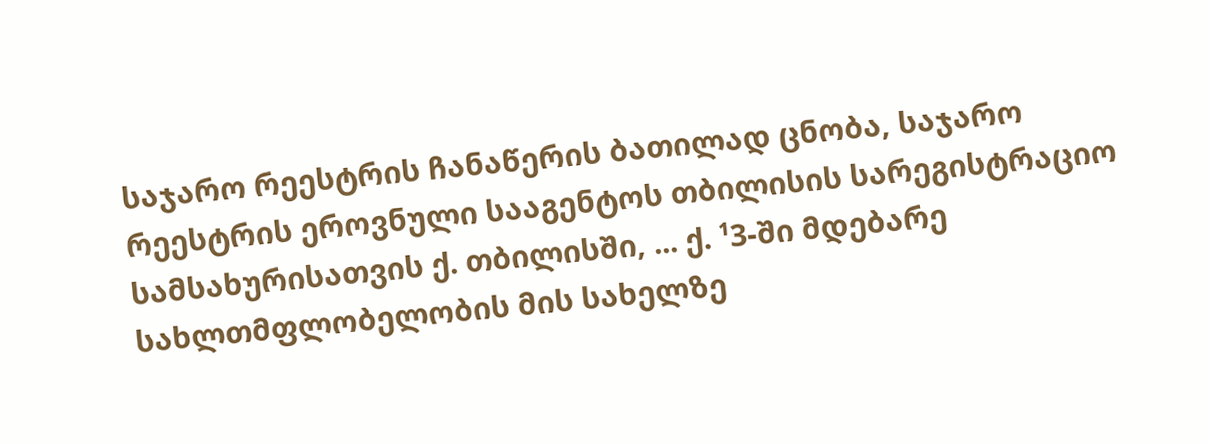საჯარო რეესტრის ჩანაწერის ბათილად ცნობა, საჯარო რეესტრის ეროვნული სააგენტოს თბილისის სარეგისტრაციო სამსახურისათვის ქ. თბილისში, ... ქ. ¹3-ში მდებარე სახლთმფლობელობის მის სახელზე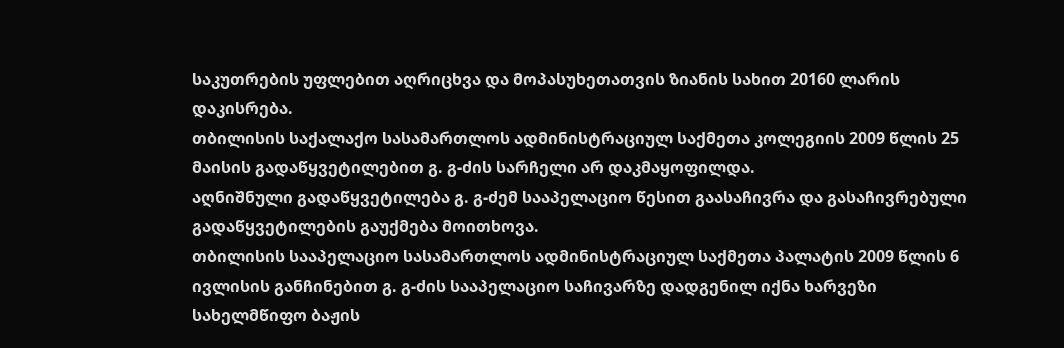საკუთრების უფლებით აღრიცხვა და მოპასუხეთათვის ზიანის სახით 20160 ლარის დაკისრება.
თბილისის საქალაქო სასამართლოს ადმინისტრაციულ საქმეთა კოლეგიის 2009 წლის 25 მაისის გადაწყვეტილებით გ. გ-ძის სარჩელი არ დაკმაყოფილდა.
აღნიშნული გადაწყვეტილება გ. გ-ძემ სააპელაციო წესით გაასაჩივრა და გასაჩივრებული გადაწყვეტილების გაუქმება მოითხოვა.
თბილისის სააპელაციო სასამართლოს ადმინისტრაციულ საქმეთა პალატის 2009 წლის 6 ივლისის განჩინებით გ. გ-ძის სააპელაციო საჩივარზე დადგენილ იქნა ხარვეზი სახელმწიფო ბაჟის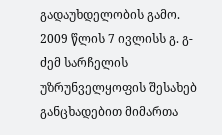გადაუხდელობის გამო.
2009 წლის 7 ივლისს გ. გ-ძემ სარჩელის უზრუნველყოფის შესახებ განცხადებით მიმართა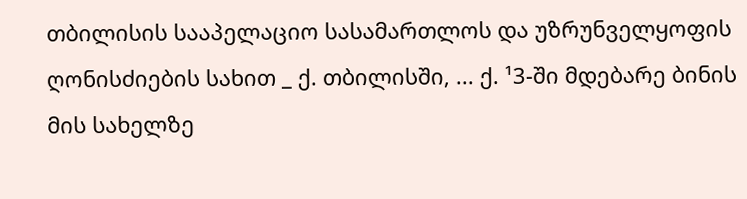თბილისის სააპელაციო სასამართლოს და უზრუნველყოფის ღონისძიების სახით _ ქ. თბილისში, ... ქ. ¹3-ში მდებარე ბინის მის სახელზე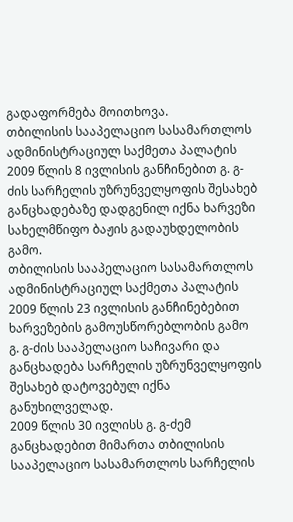გადაფორმება მოითხოვა.
თბილისის სააპელაციო სასამართლოს ადმინისტრაციულ საქმეთა პალატის 2009 წლის 8 ივლისის განჩინებით გ. გ-ძის სარჩელის უზრუნველყოფის შესახებ განცხადებაზე დადგენილ იქნა ხარვეზი სახელმწიფო ბაჟის გადაუხდელობის გამო.
თბილისის სააპელაციო სასამართლოს ადმინისტრაციულ საქმეთა პალატის 2009 წლის 23 ივლისის განჩინებებით ხარვეზების გამოუსწორებლობის გამო გ. გ-ძის სააპელაციო საჩივარი და განცხადება სარჩელის უზრუნველყოფის შესახებ დატოვებულ იქნა განუხილველად.
2009 წლის 30 ივლისს გ. გ-ძემ განცხადებით მიმართა თბილისის სააპელაციო სასამართლოს სარჩელის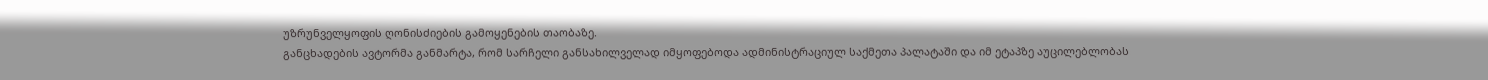უზრუნველყოფის ღონისძიების გამოყენების თაობაზე.
განცხადების ავტორმა განმარტა, რომ სარჩელი განსახილველად იმყოფებოდა ადმინისტრაციულ საქმეთა პალატაში და იმ ეტაპზე აუცილებლობას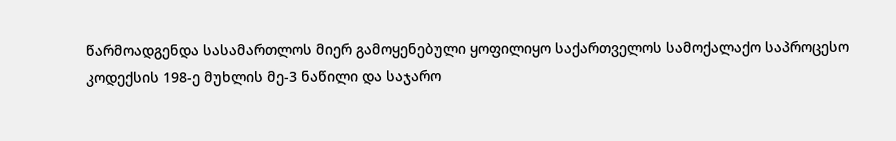წარმოადგენდა სასამართლოს მიერ გამოყენებული ყოფილიყო საქართველოს სამოქალაქო საპროცესო კოდექსის 198-ე მუხლის მე-3 ნაწილი და საჯარო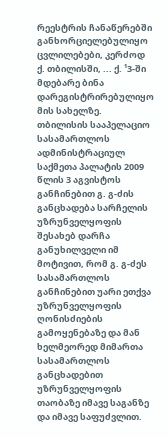რეესტრის ჩანაწერებში განხორციელებულიყო ცვლილებები, კერძოდ ქ. თბილისში, ... ქ. ¹3-ში მდებარე ბინა დარეგისტრირებულიყო მის სახელზე.
თბილისის სააპელაციო სასამართლოს ადმინისტრაციულ საქმეთა პალატის 2009 წლის 3 აგვისტოს განჩინებით გ. გ-ძის განცხადება სარჩელის უზრუნველყოფის შესახებ დარჩა განუხილველი იმ მოტივით, რომ გ. გ-ძეს სასამართლოს განჩინებით უარი ეთქვა უზრუნველყოფის ღონისძიების გამოყენებაზე და მან ხელმეორედ მიმართა სასამართლოს განცხადებით უზრუნველყოფის თაობაზე იმავე საგანზე და იმავე საფუძვლით.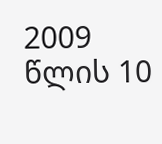2009 წლის 10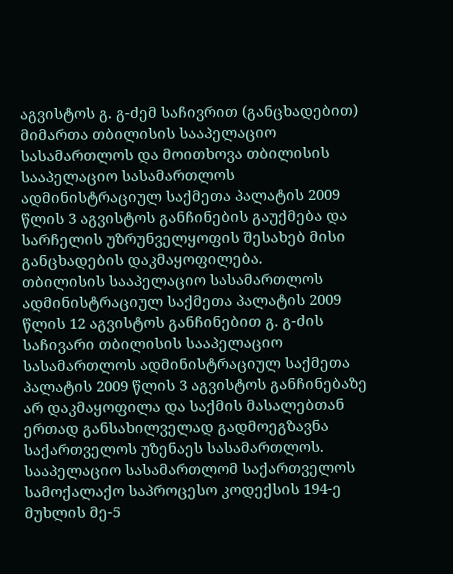აგვისტოს გ. გ-ძემ საჩივრით (განცხადებით) მიმართა თბილისის სააპელაციო სასამართლოს და მოითხოვა თბილისის სააპელაციო სასამართლოს ადმინისტრაციულ საქმეთა პალატის 2009 წლის 3 აგვისტოს განჩინების გაუქმება და სარჩელის უზრუნველყოფის შესახებ მისი განცხადების დაკმაყოფილება.
თბილისის სააპელაციო სასამართლოს ადმინისტრაციულ საქმეთა პალატის 2009 წლის 12 აგვისტოს განჩინებით გ. გ-ძის საჩივარი თბილისის სააპელაციო სასამართლოს ადმინისტრაციულ საქმეთა პალატის 2009 წლის 3 აგვისტოს განჩინებაზე არ დაკმაყოფილა და საქმის მასალებთან ერთად განსახილველად გადმოეგზავნა საქართველოს უზენაეს სასამართლოს.
სააპელაციო სასამართლომ საქართველოს სამოქალაქო საპროცესო კოდექსის 194-ე მუხლის მე-5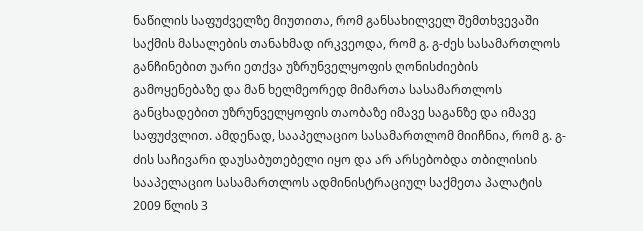ნაწილის საფუძველზე მიუთითა, რომ განსახილველ შემთხვევაში საქმის მასალების თანახმად ირკვეოდა, რომ გ. გ-ძეს სასამართლოს განჩინებით უარი ეთქვა უზრუნველყოფის ღონისძიების გამოყენებაზე და მან ხელმეორედ მიმართა სასამართლოს განცხადებით უზრუნველყოფის თაობაზე იმავე საგანზე და იმავე საფუძვლით. ამდენად, სააპელაციო სასამართლომ მიიჩნია, რომ გ. გ-ძის საჩივარი დაუსაბუთებელი იყო და არ არსებობდა თბილისის სააპელაციო სასამართლოს ადმინისტრაციულ საქმეთა პალატის 2009 წლის 3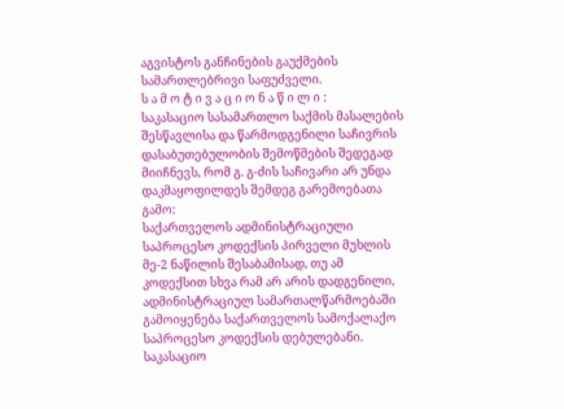აგვისტოს განჩინების გაუქმების სამართლებრივი საფუძველი.
ს ა მ ო ტ ი ვ ა ც ი ო ნ ა წ ი ლ ი :
საკასაციო სასამართლო საქმის მასალების შესწავლისა და წარმოდგენილი საჩივრის დასაბუთებულობის შემოწმების შედეგად მიიჩნევს, რომ გ. გ-ძის საჩივარი არ უნდა დაკმაყოფილდეს შემდეგ გარემოებათა გამო:
საქართველოს ადმინისტრაციული საპროცესო კოდექსის პირველი მუხლის მე-2 ნაწილის შესაბამისად, თუ ამ კოდექსით სხვა რამ არ არის დადგენილი, ადმინისტრაციულ სამართალწარმოებაში გამოიყენება საქართველოს სამოქალაქო საპროცესო კოდექსის დებულებანი.
საკასაციო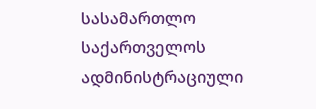სასამართლო საქართველოს ადმინისტრაციული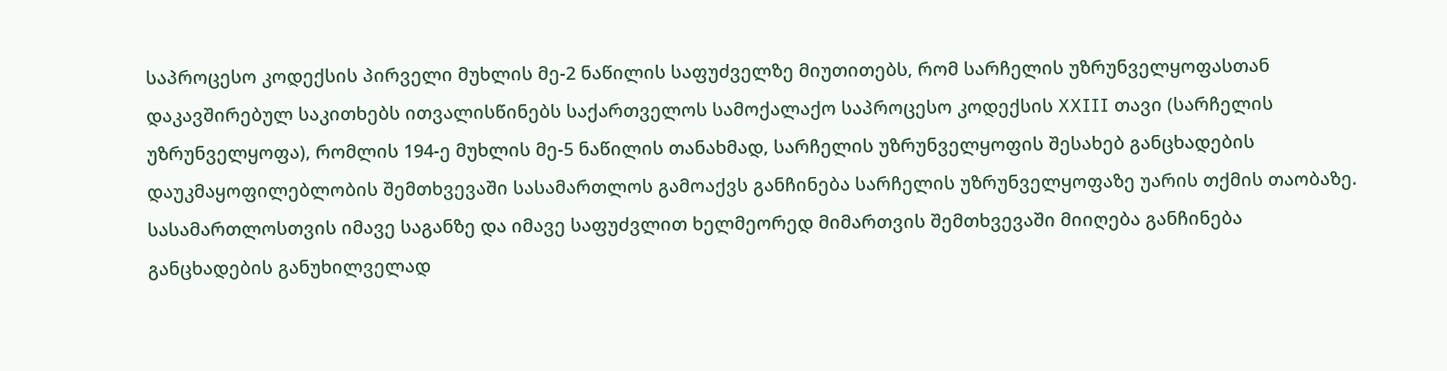საპროცესო კოდექსის პირველი მუხლის მე-2 ნაწილის საფუძველზე მიუთითებს, რომ სარჩელის უზრუნველყოფასთან დაკავშირებულ საკითხებს ითვალისწინებს საქართველოს სამოქალაქო საპროცესო კოდექსის XXIII თავი (სარჩელის უზრუნველყოფა), რომლის 194-ე მუხლის მე-5 ნაწილის თანახმად, სარჩელის უზრუნველყოფის შესახებ განცხადების დაუკმაყოფილებლობის შემთხვევაში სასამართლოს გამოაქვს განჩინება სარჩელის უზრუნველყოფაზე უარის თქმის თაობაზე. სასამართლოსთვის იმავე საგანზე და იმავე საფუძვლით ხელმეორედ მიმართვის შემთხვევაში მიიღება განჩინება განცხადების განუხილველად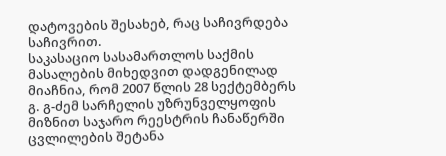დატოვების შესახებ, რაც საჩივრდება საჩივრით.
საკასაციო სასამართლოს საქმის მასალების მიხედვით დადგენილად მიაჩნია, რომ 2007 წლის 28 სექტემბერს გ. გ-ძემ სარჩელის უზრუნველყოფის მიზნით საჯარო რეესტრის ჩანაწერში ცვლილების შეტანა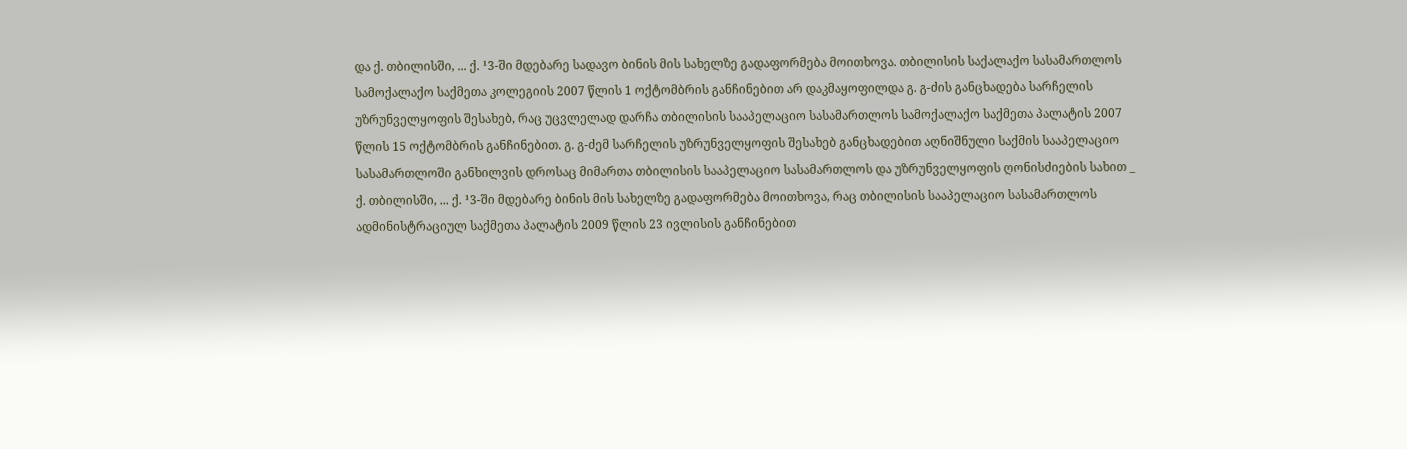და ქ. თბილისში, ... ქ. ¹3-ში მდებარე სადავო ბინის მის სახელზე გადაფორმება მოითხოვა. თბილისის საქალაქო სასამართლოს სამოქალაქო საქმეთა კოლეგიის 2007 წლის 1 ოქტომბრის განჩინებით არ დაკმაყოფილდა გ. გ-ძის განცხადება სარჩელის უზრუნველყოფის შესახებ, რაც უცვლელად დარჩა თბილისის სააპელაციო სასამართლოს სამოქალაქო საქმეთა პალატის 2007 წლის 15 ოქტომბრის განჩინებით. გ. გ-ძემ სარჩელის უზრუნველყოფის შესახებ განცხადებით აღნიშნული საქმის სააპელაციო სასამართლოში განხილვის დროსაც მიმართა თბილისის სააპელაციო სასამართლოს და უზრუნველყოფის ღონისძიების სახით _ ქ. თბილისში, ... ქ. ¹3-ში მდებარე ბინის მის სახელზე გადაფორმება მოითხოვა, რაც თბილისის სააპელაციო სასამართლოს ადმინისტრაციულ საქმეთა პალატის 2009 წლის 23 ივლისის განჩინებით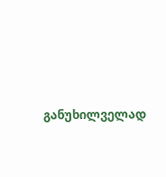განუხილველად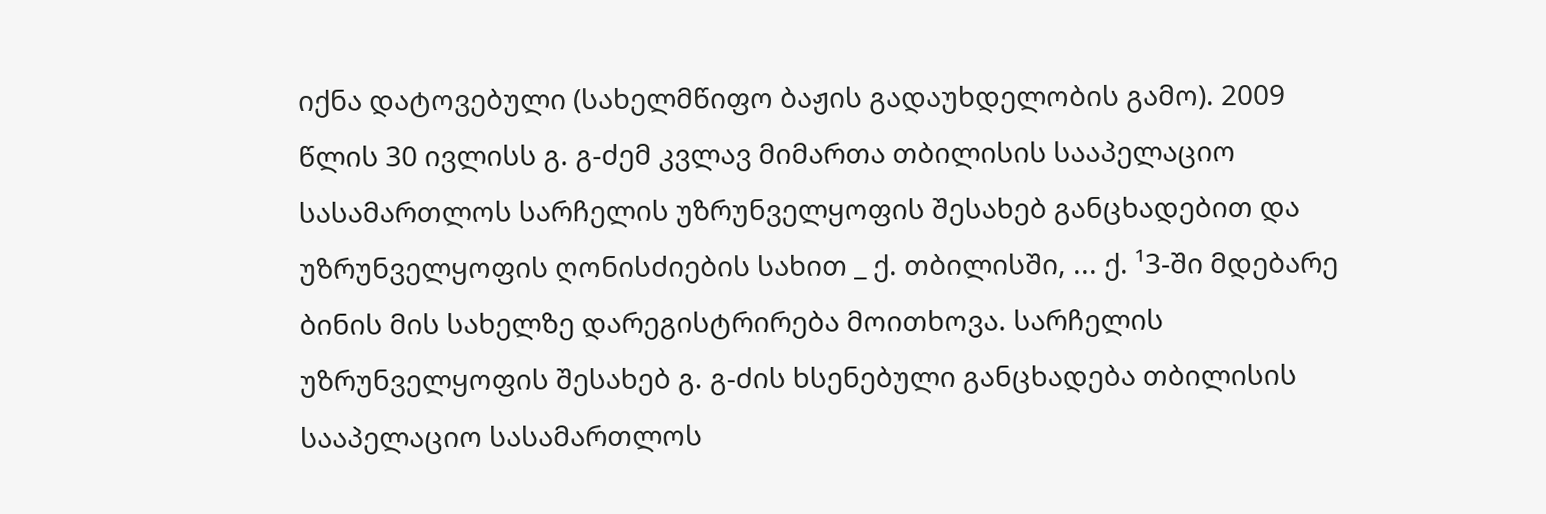იქნა დატოვებული (სახელმწიფო ბაჟის გადაუხდელობის გამო). 2009 წლის 30 ივლისს გ. გ-ძემ კვლავ მიმართა თბილისის სააპელაციო სასამართლოს სარჩელის უზრუნველყოფის შესახებ განცხადებით და უზრუნველყოფის ღონისძიების სახით _ ქ. თბილისში, ... ქ. ¹3-ში მდებარე ბინის მის სახელზე დარეგისტრირება მოითხოვა. სარჩელის უზრუნველყოფის შესახებ გ. გ-ძის ხსენებული განცხადება თბილისის სააპელაციო სასამართლოს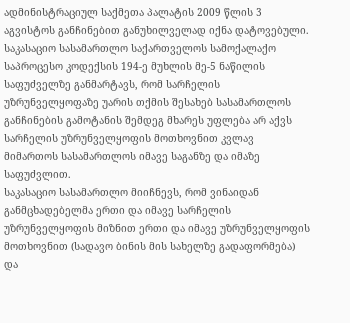ადმინისტრაციულ საქმეთა პალატის 2009 წლის 3 აგვისტოს განჩინებით განუხილველად იქნა დატოვებული.
საკასაციო სასამართლო საქართველოს სამოქალაქო საპროცესო კოდექსის 194-ე მუხლის მე-5 ნაწილის საფუძველზე განმარტავს, რომ სარჩელის უზრუნველყოფაზე უარის თქმის შესახებ სასამართლოს განჩინების გამოტანის შემდეგ მხარეს უფლება არ აქვს სარჩელის უზრუნველყოფის მოთხოვნით კვლავ მიმართოს სასამართლოს იმავე საგანზე და იმაზე საფუძვლით.
საკასაციო სასამართლო მიიჩნევს, რომ ვინაიდან განმცხადებელმა ერთი და იმავე სარჩელის უზრუნველყოფის მიზნით ერთი და იმავე უზრუნველყოფის მოთხოვნით (სადავო ბინის მის სახელზე გადაფორმება) და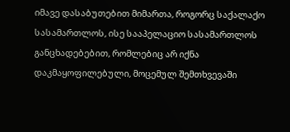იმავე დასაბუთებით მიმართა, როგორც საქალაქო სასამართლოს, ისე სააპელაციო სასამართლოს განცხადებებით, რომლებიც არ იქნა დაკმაყოფილებული, მოცემულ შემთხვევაში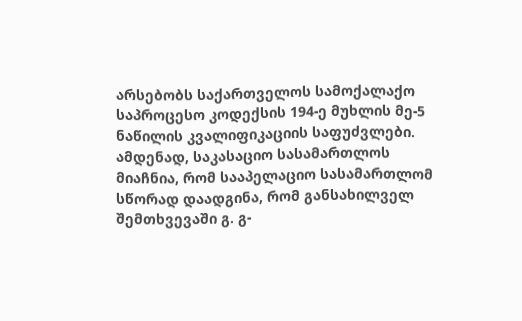არსებობს საქართველოს სამოქალაქო საპროცესო კოდექსის 194-ე მუხლის მე-5 ნაწილის კვალიფიკაციის საფუძვლები.
ამდენად, საკასაციო სასამართლოს მიაჩნია, რომ სააპელაციო სასამართლომ სწორად დაადგინა, რომ განსახილველ შემთხვევაში გ. გ-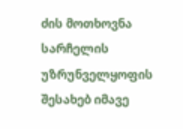ძის მოთხოვნა სარჩელის უზრუნველყოფის შესახებ იმავე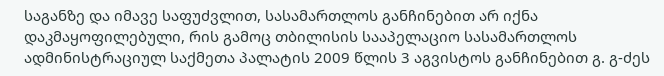საგანზე და იმავე საფუძვლით, სასამართლოს განჩინებით არ იქნა დაკმაყოფილებული, რის გამოც თბილისის სააპელაციო სასამართლოს ადმინისტრაციულ საქმეთა პალატის 2009 წლის 3 აგვისტოს განჩინებით გ. გ-ძეს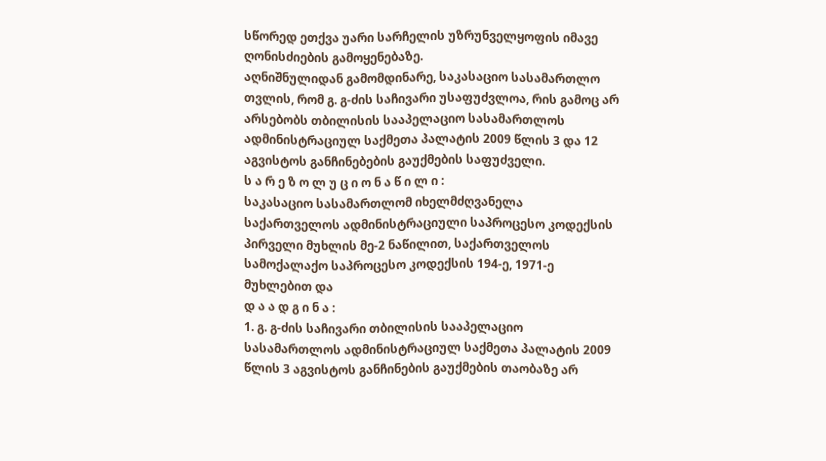სწორედ ეთქვა უარი სარჩელის უზრუნველყოფის იმავე ღონისძიების გამოყენებაზე.
აღნიშნულიდან გამომდინარე, საკასაციო სასამართლო თვლის, რომ გ. გ-ძის საჩივარი უსაფუძვლოა, რის გამოც არ არსებობს თბილისის სააპელაციო სასამართლოს ადმინისტრაციულ საქმეთა პალატის 2009 წლის 3 და 12 აგვისტოს განჩინებების გაუქმების საფუძველი.
ს ა რ ე ზ ო ლ უ ც ი ო ნ ა წ ი ლ ი :
საკასაციო სასამართლომ იხელმძღვანელა საქართველოს ადმინისტრაციული საპროცესო კოდექსის პირველი მუხლის მე-2 ნაწილით, საქართველოს სამოქალაქო საპროცესო კოდექსის 194-ე, 1971-ე მუხლებით და
დ ა ა დ გ ი ნ ა :
1. გ. გ-ძის საჩივარი თბილისის სააპელაციო სასამართლოს ადმინისტრაციულ საქმეთა პალატის 2009 წლის 3 აგვისტოს განჩინების გაუქმების თაობაზე არ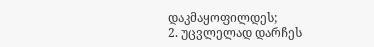დაკმაყოფილდეს;
2. უცვლელად დარჩეს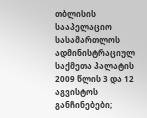თბლისის სააპელაციო სასამართლოს ადმინისტრაციულ საქმეთა პალატის 2009 წლის 3 და 12 აგვისტოს განჩინებები;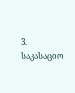3. საკასაციო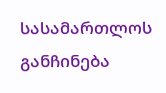სასამართლოს განჩინება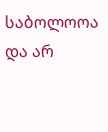საბოლოოა და არ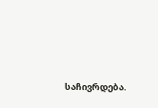საჩივრდება.